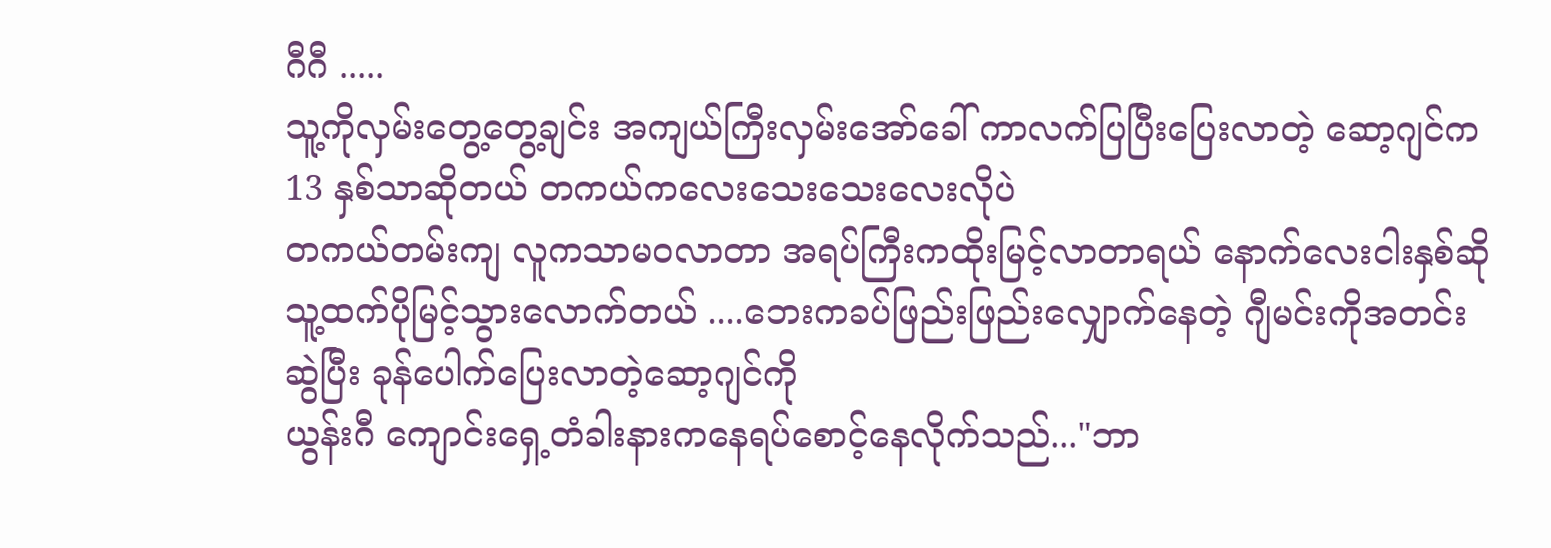ဂီဂီ .....
သူ့ကိုလှမ်းတွေ့တွေ့ချင်း အကျယ်ကြီးလှမ်းအော်ခေါ် ကာလက်ပြပြီးပြေးလာတဲ့ ဆော့ဂျင်က 13 နှစ်သာဆိုတယ် တကယ်ကလေးသေးသေးလေးလိုပဲ
တကယ်တမ်းကျ လူကသာမ၀လာတာ အရပ်ကြီးကထိုးမြင့်လာတာရယ် နောက်လေးငါးနှစ်ဆို သူ့ထက်ပိုမြင့်သွားလောက်တယ် ....ဘေးကခပ်ဖြည်းဖြည်းလျှောက်နေတဲ့ ဂျီမင်းကိုအတင်းဆွဲပြီး ခုန်ပေါက်ပြေးလာတဲ့ဆော့ဂျင်ကို
ယွန်းဂီ ကျောင်းရှေ့တံခါးနားကနေရပ်စောင့်နေလိုက်သည်..."ဘာ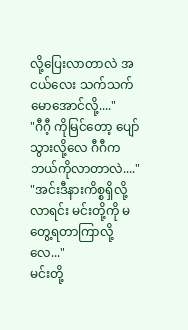လို့ပြေးလာတာလဲ အငယ်လေး သက်သက်မောအောင်လို့...."
"ဂီဂီ့ ကိုမြင်တော့ ပျော်သွားလို့လေ ဂီဂီကဘယ်ကိုလာတာလဲ...."
"အင်းဒီနားကိစ္စရှိလို့လာရင်း မင်းတို့ကို မတွေ့ရတာကြာလို့လေ..."
မင်းတို့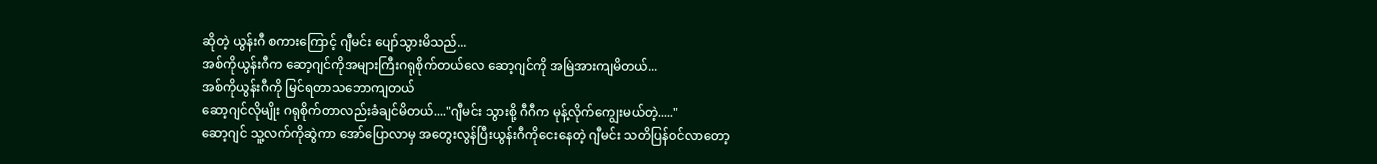ဆိုတဲ့ ယွန်းဂီ စကားကြောင့် ဂျီမင်း ပျော်သွားမိသည်...
အစ်ကိုယွန်းဂီက ဆော့ဂျင်ကိုအများကြီးဂရုစိုက်တယ်လေ ဆော့ဂျင်ကို အမြဲအားကျမိတယ်...
အစ်ကိုယွန်းဂီကို မြင်ရတာသဘောကျတယ်
ဆော့ဂျင်လိုမျိုး ဂရုစိုက်တာလည်းခံချင်မိတယ်...."ဂျီမင်း သွားစို့ ဂီဂီက မုန့်လိုက်ကျွေးမယ်တဲ့....."
ဆော့ဂျင် သူ့လက်ကိုဆွဲကာ အော်ပြောလာမှ အတွေးလွန်ပြီးယွန်းဂီကိုငေးနေတဲ့ ဂျီမင်း သတိပြန်၀င်လာတော့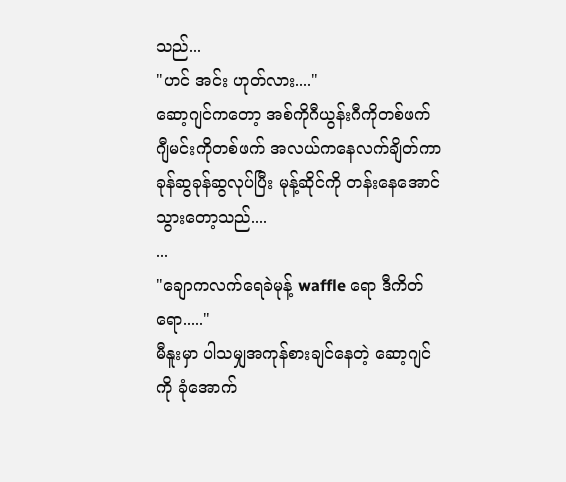သည်...
"ဟင် အင်း ဟုတ်လား...."
ဆော့ဂျင်ကတော့ အစ်ကိုဂီယွန်းဂီကိုတစ်ဖက် ဂျီမင်းကိုတစ်ဖက် အလယ်ကနေလက်ချိတ်ကာ ခုန်ဆွခုန်ဆွလုပ်ပြီး မုန့်ဆိုင်ကို တန်းနေအောင်သွားတော့သည်....
...
"ချောကလက်ရေခဲမုန့် waffle ရော ဒီကိတ်ရော....."
မီနူးမှာ ပါသမျှအကုန်စားချင်နေတဲ့ ဆော့ဂျင်ကို ခုံအောက်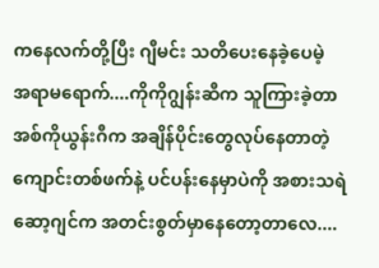ကနေလက်တို့ပြီး ဂျီမင်း သတိပေးနေခဲ့ပေမဲ့
အရာမရောက်....ကိုကိုဂျွန်းဆီက သူကြားခဲ့တာ အစ်ကိုယွန်းဂီက အချိန်ပိုင်းတွေလုပ်နေတာတဲ့
ကျောင်းတစ်ဖက်နဲ့ ပင်ပန်းနေမှာပဲကို အစားသရဲဆော့ဂျင်က အတင်းစွတ်မှာနေတော့တာလေ....